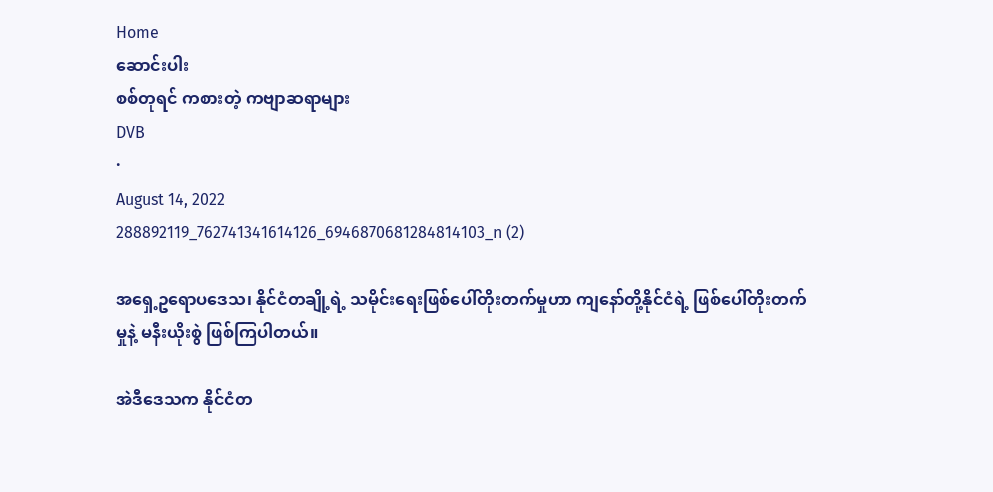Home
ဆောင်းပါး
စစ်တုရင် ကစားတဲ့ ကဗျာဆရာများ
DVB
·
August 14, 2022
288892119_762741341614126_6946870681284814103_n (2)

အရှေ့ဥရောပဒေသ၊ နိုင်ငံတချို့ရဲ့ သမိုင်းရေးဖြစ်ပေါ်တိုးတက်မှုဟာ ကျနော်တို့နိုင်ငံရဲ့ ဖြစ်ပေါ်တိုးတက်မှုနဲ့ မနီးယိုးစွဲ ဖြစ်ကြပါတယ်။

အဲဒီဒေသက နိုင်ငံတ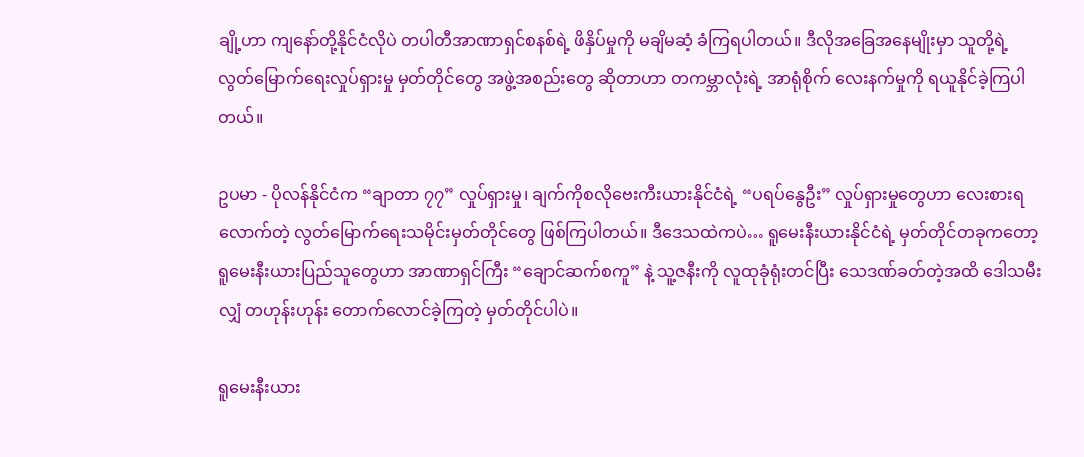ချို့ဟာ ကျနော်တို့နိုင်ငံလိုပဲ တပါတီအာဏာရှင်စနစ်ရဲ့ ဖိနှိပ်မှုကို မချိမဆံ့ ခံကြရပါတယ်။ ဒီလိုအခြေအနေမျိုးမှာ သူတို့ရဲ့ လွတ်မြောက်ရေးလှုပ်ရှားမှု မှတ်တိုင်တွေ အဖွဲ့အစည်းတွေ ဆိုတာဟာ တကမ္ဘာလုံးရဲ့ အာရုံစိုက် လေးနက်မှုကို ရယူနိုင်ခဲ့ကြပါတယ်။

ဥပမာ - ပိုလန်နိုင်ငံက “ချာတာ ၇၇” လှုပ်ရှားမှု၊ ချက်ကိုစလိုဗေးကီးယားနိုင်ငံရဲ့ “ပရပ်နွေဦး” လှုပ်ရှားမှုတွေဟာ လေးစားရလောက်တဲ့ လွတ်မြောက်ရေးသမိုင်းမှတ်တိုင်တွေ ဖြစ်ကြပါတယ်။ ဒီဒေသထဲကပဲ… ရူမေးနီးယားနိုင်ငံရဲ့ မှတ်တိုင်တခုကတော့ ရူမေးနီးယားပြည်သူတွေဟာ အာဏာရှင်ကြီး “ချောင်ဆက်စကူ” နဲ့ သူ့ဇနီးကို လူထုခုံရုံးတင်ပြီး သေဒဏ်ခတ်တဲ့အထိ ဒေါသမီးလျှံ တဟုန်းဟုန်း တောက်လောင်ခဲ့ကြတဲ့ မှတ်တိုင်ပါပဲ။

ရူမေးနီးယား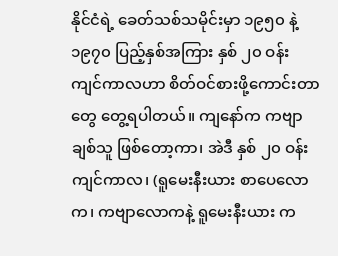နိုင်ငံရဲ့ ခေတ်သစ်သမိုင်းမှာ ၁၉၅၀ နဲ့ ၁၉၇၀ ပြည့်နှစ်အကြား နှစ် ၂၀ ဝန်းကျင်ကာလဟာ စိတ်ဝင်စားဖို့ကောင်းတာတွေ တွေ့ရပါတယ်။ ကျနော်က ကဗျာချစ်သူ ဖြစ်တော့ကာ၊ အဲဒီ နှစ် ၂၀ ဝန်းကျင်ကာလ၊ (ရူမေးနီးယား စာပေလောက၊ ကဗျာလောကနဲ့ ရူမေးနီးယား က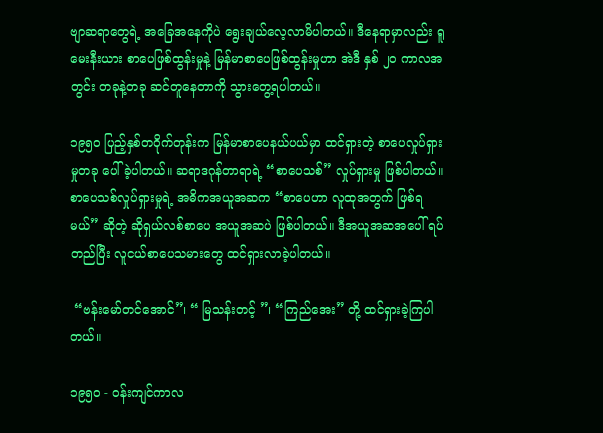ဗျာဆရာတွေရဲ့ အခြေအနေကိုပဲ ရွေးချယ်လေ့လာမိပါတယ်။ ဒီနေရာမှာလည်း ရူမေးနီးယား စာပေဖြစ်ထွန်းမှုနဲ့ မြန်မာစာပေဖြစ်ထွန်းမှုဟာ အဲဒီ နှစ် ၂၀ ကာလအတွင်း တခုနဲ့တခု ဆင်တူနေတာကို သွားတွေ့ရပါတယ်။

၁၉၅၀ ပြည့်နှစ်တဝိုက်တုန်းက မြန်မာစာပေနယ်ပယ်မှာ ထင်ရှားတဲ့ စာပေလှုပ်ရှားမှုတခု ပေါ်ခဲ့ပါတယ်။ ဆရာဒဂုန်တာရာရဲ့ “စာပေသစ်” လှုပ်ရှားမှု ဖြစ်ပါတယ်။ စာပေသစ်လှုပ်ရှားမှုရဲ့ အဓိကအယူအဆက “စာပေဟာ လူထုအတွက် ဖြစ်ရမယ်” ဆိုတဲ့ ဆိုရှယ်လစ်စာပေ အယူအဆပဲ ဖြစ်ပါတယ်။ ဒီအယူအဆအပေါ် ရပ်တည်ပြီး လူငယ်စာပေသမားတွေ ထင်ရှားလာခဲ့ပါတယ်။

 “ဗန်းမော်တင်အောင်”၊ “ မြသန်းတင့် ”၊ “ကြည်အေး” တို့ ထင်ရှားခဲ့ကြပါတယ်။

၁၉၅၀ - ဝန်းကျင်ကာလ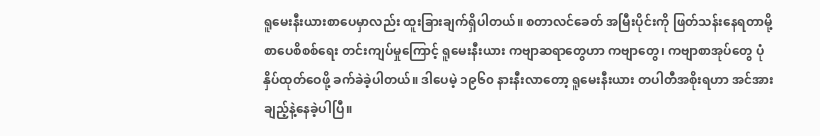ရူမေးနီးယားစာပေမှာလည်း ထူးခြားချက်ရှိပါတယ်။ စတာလင်ခေတ် အမြီးပိုင်းကို ဖြတ်သန်းနေရတာမို့ စာပေစိစစ်ရေး တင်းကျပ်မှုကြောင့် ရူမေးနီးယား ကဗျာဆရာတွေဟာ ကဗျာတွေ၊ ကဗျာစာအုပ်တွေ ပုံနှိပ်ထုတ်ဝေဖို့ ခက်ခဲခဲ့ပါတယ်။ ဒါပေမဲ့ ၁၉၆၀ နားနီးလာတော့ ရူမေးနီးယား တပါတီအစိုးရဟာ အင်အားချည့်နဲ့နေခဲ့ပါပြီ။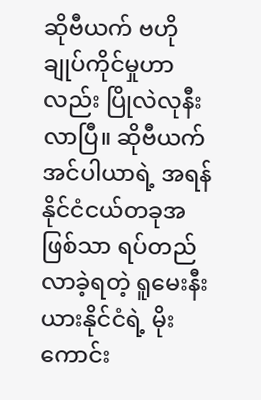ဆိုဗီယက် ဗဟိုချုပ်ကိုင်မှုဟာလည်း ပြိုလဲလုနီးလာပြီ။ ဆိုဗီယက်အင်ပါယာရဲ့ အရန်နိုင်ငံငယ်တခုအဖြစ်သာ ရပ်တည်လာခဲ့ရတဲ့ ရူမေးနီးယားနိုင်ငံရဲ့ မိုးကောင်း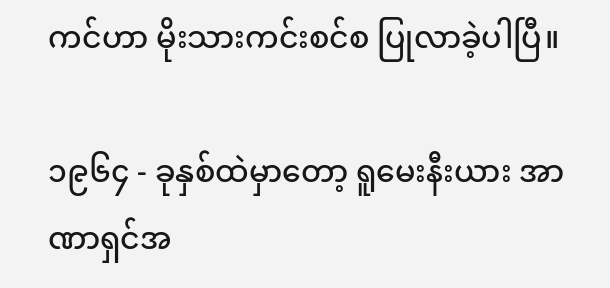ကင်ဟာ မိုးသားကင်းစင်စ ပြုလာခဲ့ပါပြီ။

၁၉၆၄ - ခုနှစ်ထဲမှာတော့ ရူမေးနီးယား အာဏာရှင်အ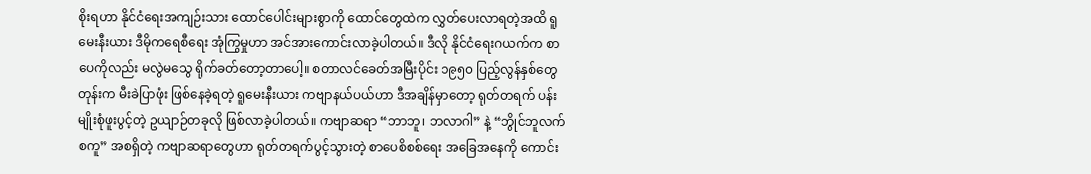စိုးရဟာ နိုင်ငံရေးအကျဉ်းသား ထောင်ပေါင်းများစွာကို ထောင်တွေထဲက လွှတ်ပေးလာရတဲ့အထိ ရူမေးနီးယား ဒီမိုကရေစီရေး အုံကြွမှုဟာ အင်အားကောင်းလာခဲ့ပါတယ်။ ဒီလို နိုင်ငံရေးဂယက်က စာပေကိုလည်း မလွဲမသွေ ရိုက်ခတ်တော့တာပေါ့။ စတာလင်ခေတ်အမြီးပိုင်း ၁၉၅၀ ပြည့်လွန်နှစ်တွေတုန်းက မီးခဲပြာဖုံး ဖြစ်နေခဲ့ရတဲ့ ရူမေးနီးယား ကဗျာနယ်ပယ်ဟာ ဒီအချိန်မှာတော့ ရုတ်တရက် ပန်းမျိုးစုံဖူးပွင့်တဲ့ ဥယျာဉ်တခုလို ဖြစ်လာခဲ့ပါတယ်။ ကဗျာဆရာ “ဘာဘူ၊ ဘလာဂါ” နဲ့ “ဘွိုင်ဘူလက်စကူ” အစရှိတဲ့ ကဗျာဆရာတွေဟာ ရုတ်တရက်ပွင့်သွားတဲ့ စာပေစိစစ်ရေး အခြေအနေကို ကောင်း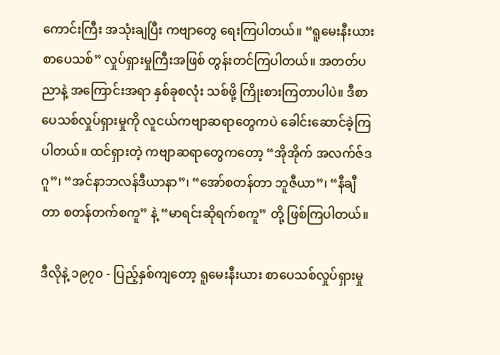ကောင်းကြီး အသုံးချပြီး ကဗျာတွေ ရေးကြပါတယ်။ “ရူမေးနီးယားစာပေသစ်” လှုပ်ရှားမှုကြီးအဖြစ် တွန်းတင်ကြပါတယ်။ အတတ်ပညာနဲ့ အကြောင်းအရာ နှစ်ခုစလုံး သစ်ဖို့ ကြိုးစားကြတာပါပဲ။ ဒီစာပေသစ်လှုပ်ရှားမှုကို လူငယ်ကဗျာဆရာတွေကပဲ ခေါင်းဆောင်ခဲ့ကြပါတယ်။ ထင်ရှားတဲ့ ကဗျာဆရာတွေကတော့ “အိုအိုက် အလက်ဇ်ဒဂူ”၊ “အင်နာဘလန်ဒီယာနာ”၊ “အော်စတန်တာ ဘူဇီယာ”၊ “နီချီတာ စတန်တက်စကူ” နဲ့ “မာရင်းဆိုရက်စကူ” တို့ ဖြစ်ကြပါတယ်။

ဒီလိုနဲ့ ၁၉၇၀ - ပြည့်နှစ်ကျတော့ ရူမေးနီးယား စာပေသစ်လှုပ်ရှားမှု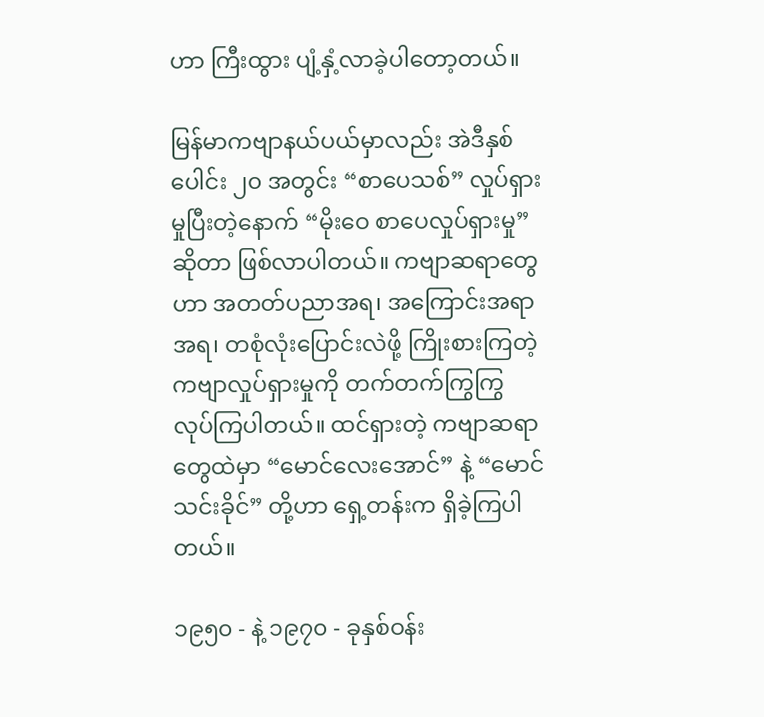ဟာ ကြီးထွား ပျံ့နှံ့လာခဲ့ပါတော့တယ်။

မြန်မာကဗျာနယ်ပယ်မှာလည်း အဲဒီနှစ်ပေါင်း ၂၀ အတွင်း “စာပေသစ်” လှုပ်ရှားမှုပြီးတဲ့နောက် “မိုးဝေ စာပေလှုပ်ရှားမှု” ဆိုတာ ဖြစ်လာပါတယ်။ ကဗျာဆရာတွေဟာ အတတ်ပညာအရ၊ အကြောင်းအရာအရ၊ တစုံလုံးပြောင်းလဲဖို့ ကြိုးစားကြတဲ့ ကဗျာလှုပ်ရှားမှုကို တက်တက်ကြွကြွ လုပ်ကြပါတယ်။ ထင်ရှားတဲ့ ကဗျာဆရာတွေထဲမှာ “မောင်လေးအောင်” နဲ့ “မောင်သင်းခိုင်” တို့ဟာ ရှေ့တန်းက ရှိခဲ့ကြပါတယ်။

၁၉၅၀ - နဲ့ ၁၉၇၀ - ခုနှစ်ဝန်း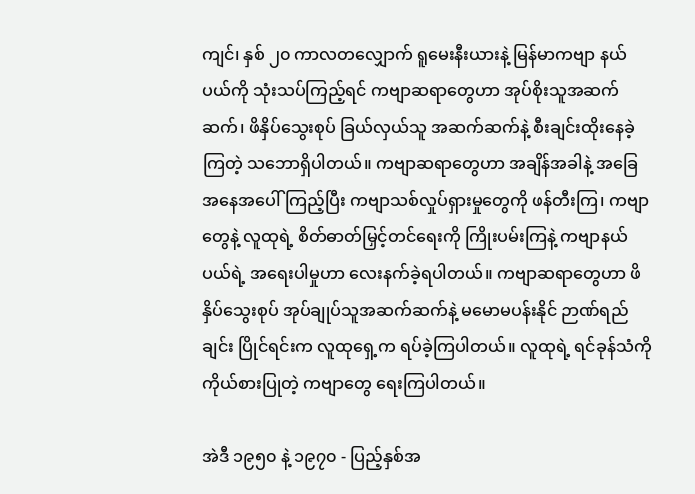ကျင်၊ နှစ် ၂၀ ကာလတလျှောက် ရူမေးနီးယားနဲ့ မြန်မာကဗျာ နယ်ပယ်ကို သုံးသပ်ကြည့်ရင် ကဗျာဆရာတွေဟာ အုပ်စိုးသူအဆက်ဆက်၊ ဖိနှိပ်သွေးစုပ် ခြယ်လှယ်သူ အဆက်ဆက်နဲ့ စီးချင်းထိုးနေခဲ့ကြတဲ့ သဘောရှိပါတယ်။ ကဗျာဆရာတွေဟာ အချိန်အခါနဲ့ အခြေအနေအပေါ်ကြည့်ပြီး ကဗျာသစ်လှုပ်ရှားမှုတွေကို ဖန်တီးကြ၊ ကဗျာတွေနဲ့ လူထုရဲ့ စိတ်ဓာတ်မြှင့်တင်ရေးကို ကြိုးပမ်းကြနဲ့ ကဗျာနယ်ပယ်ရဲ့ အရေးပါမှုဟာ လေးနက်ခဲ့ရပါတယ်။ ကဗျာဆရာတွေဟာ ဖိနှိပ်သွေးစုပ် အုပ်ချုပ်သူအဆက်ဆက်နဲ့ မမောမပန်းနိုင် ဉာဏ်ရည်ချင်း ပြိုင်ရင်းက လူထုရှေ့က ရပ်ခဲ့ကြပါတယ်။ လူထုရဲ့ ရင်ခုန်သံကို ကိုယ်စားပြုတဲ့ ကဗျာတွေ ရေးကြပါတယ်။

အဲဒီ ၁၉၅၀ နဲ့ ၁၉၇၀ - ပြည့်နှစ်အ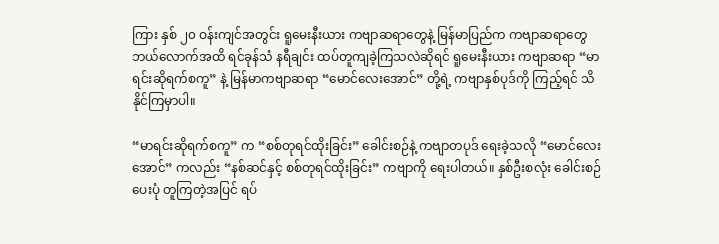ကြား နှစ် ၂၀ ဝန်းကျင်အတွင်း ရူမေးနီးယား ကဗျာဆရာတွေနဲ့ မြန်မာပြည်က ကဗျာဆရာတွေ ဘယ်လောက်အထိ ရင်ခုန်သံ နရီချင်း ထပ်တူကျခဲ့ကြသလဲဆိုရင် ရူမေးနီးယား ကဗျာဆရာ “မာရင်းဆိုရက်စကူ” နဲ့ မြန်မာကဗျာဆရာ “မောင်လေးအောင်” တို့ရဲ့ ကဗျာနှစ်ပုဒ်ကို ကြည့်ရင် သိနိုင်ကြမှာပါ။

“မာရင်းဆိုရက်စကူ” က “စစ်တုရင်ထိုးခြင်း” ခေါင်းစဉ်နဲ့ ကဗျာတပုဒ် ရေးခဲ့သလို “မောင်လေးအောင်” ကလည်း “နစ်ဆင်နှင့် စစ်တုရင်ထိုးခြင်း” ကဗျာကို ရေးပါတယ်။ နှစ်ဦးစလုံး ခေါင်းစဉ်ပေးပုံ တူကြတဲ့အပြင် ရပ်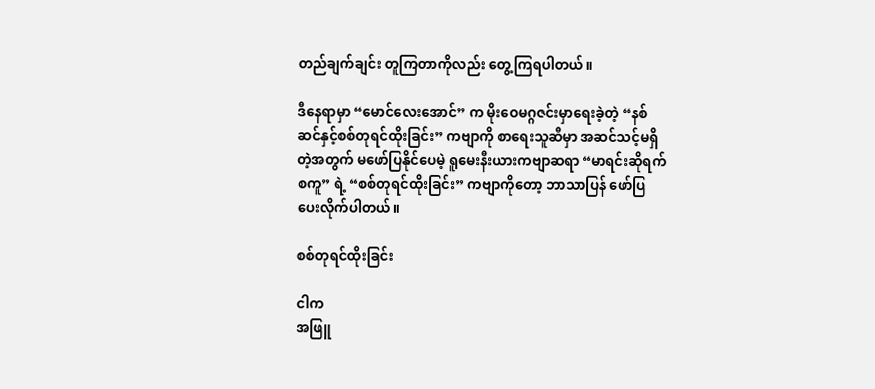တည်ချက်ချင်း တူကြတာကိုလည်း တွေ့ကြရပါတယ်။

ဒီနေရာမှာ “မောင်လေးအောင်” က မိုးဝေမဂ္ဂဇင်းမှာရေးခဲ့တဲ့ “နစ်ဆင်နှင့်စစ်တုရင်ထိုးခြင်း” ကဗျာကို စာရေးသူဆီမှာ အဆင်သင့်မရှိတဲ့အတွက် မဖော်ပြနိုင်ပေမဲ့ ရူမေးနီးယားကဗျာဆရာ “မာရင်းဆိုရက်စကူ” ရဲ့ “စစ်တုရင်ထိုးခြင်း” ကဗျာကိုတော့ ဘာသာပြန် ဖော်ပြပေးလိုက်ပါတယ်။

စစ်တုရင်ထိုးခြင်း

ငါက
အဖြူ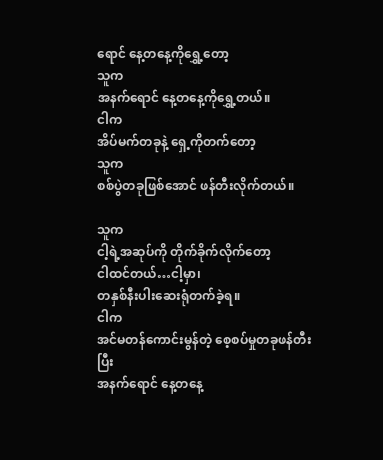ရောင် နေ့တနေ့ကိုရွှေ့တော့
သူက
အနက်ရောင် နေ့တနေ့ကိုရွှေ့တယ်။
ငါက
အိပ်မက်တခုနဲ့ ရှေ့ကိုတက်တော့
သူက
စစ်ပွဲတခုဖြစ်အောင် ဖန်တီးလိုက်တယ်။

သူက
ငါ့ရဲ့အဆုပ်ကို တိုက်ခိုက်လိုက်တော့
ငါထင်တယ်…ငါ့မှာ၊
တနှစ်နီးပါးဆေးရုံတက်ခဲ့ရ။
ငါက
အင်မတန်ကောင်းမွန်တဲ့ စေ့စပ်မှုတခုဖန်တီးပြီး
အနက်ရောင် နေ့တနေ့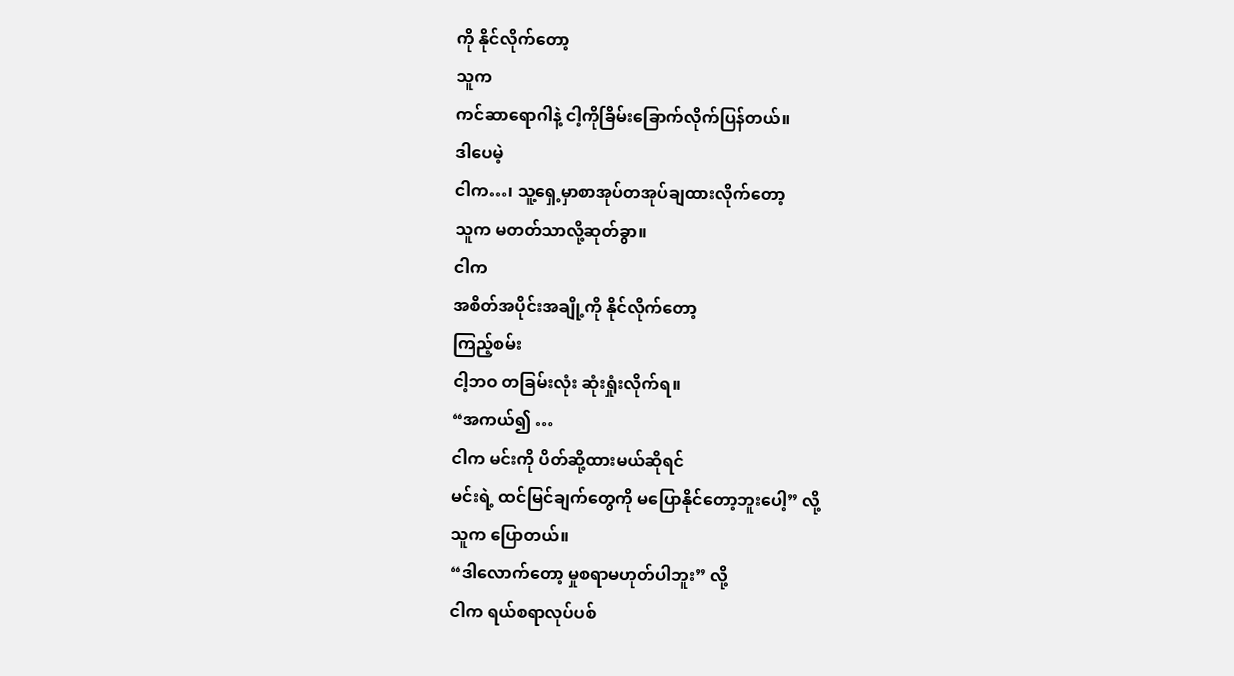ကို နိုင်လိုက်တော့
သူက
ကင်ဆာရောဂါနဲ့ ငါ့ကိုခြိမ်းခြောက်လိုက်ပြန်တယ်။
ဒါပေမဲ့
ငါက…၊ သူ့ရှေ့မှာစာအုပ်တအုပ်ချထားလိုက်တော့
သူက မတတ်သာလို့ဆုတ်ခွာ။
ငါက
အစိတ်အပိုင်းအချို့ကို နိုင်လိုက်တော့
ကြည့်စမ်း
ငါ့ဘဝ တခြမ်းလုံး ဆုံးရှုံးလိုက်ရ။
“အကယ်၍ …
ငါက မင်းကို ပိတ်ဆို့ထားမယ်ဆိုရင်
မင်းရဲ့ ထင်မြင်ချက်တွေကို မပြောနိုင်တော့ဘူးပေါ့” လို့
သူက ပြောတယ်။
“ဒါလောက်တော့ မှုစရာမဟုတ်ပါဘူး” လို့
ငါက ရယ်စရာလုပ်ပစ်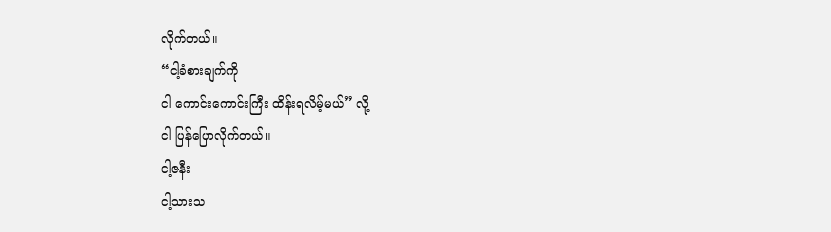လိုက်တယ်။
“ငါ့ခံစားချက်ကို
ငါ ကောင်းကောင်းကြီး ထိန်းရလိမ့်မယ်” လို့
ငါ ပြန်ပြောလိုက်တယ်။
ငါ့ဇနီး
ငါ့သားသ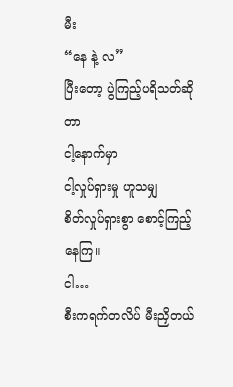မီး
“နေ နဲ့ လ”
ပြီးတော့ ပွဲကြည့်ပရိသတ်ဆိုတာ
ငါ့နောက်မှာ
ငါ့လှုပ်ရှားမှု ဟူသမျှ
စိတ်လှုပ်ရှားစွာ စောင့်ကြည့်နေကြ။
ငါ…
စီးကရက်တလိပ် မီးညှိတယ်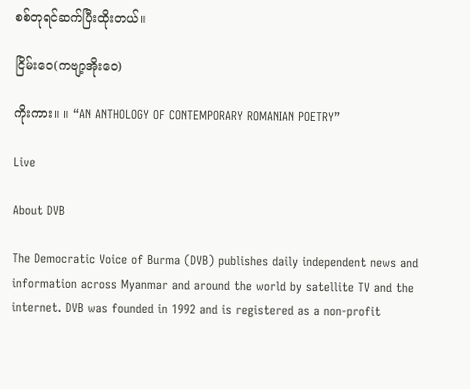စစ်တုရင်ဆက်ပြီးထိုးတယ်။

ငြိမ်းဝေ(ကဗျာ့အိုးဝေ)

ကိုးကား။ ။ “AN ANTHOLOGY OF CONTEMPORARY ROMANIAN POETRY”

Live

About DVB

The Democratic Voice of Burma (DVB) publishes daily independent news and information across Myanmar and around the world by satellite TV and the internet. DVB was founded in 1992 and is registered as a non-profit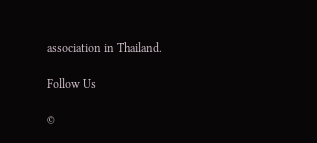association in Thailand.

Follow Us

©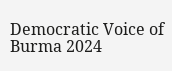Democratic Voice of Burma 2024